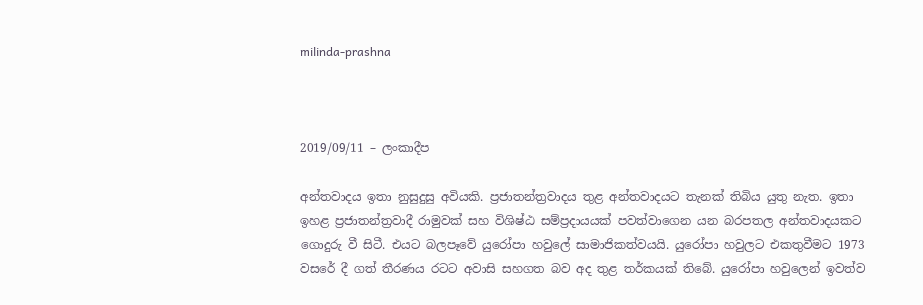milinda-prashna



2019/09/11 – ලංකාදීප

අන්තවාදය ඉතා නුසුදුසු අවියකි. ප්‍රජාතන්ත්‍රවාදය තුළ අන්තවාදයට තැනක් තිබිය යුතු නැත. ඉතා ඉහළ ප්‍රජාතන්ත්‍රවාදී රාමුවක් සහ විශිෂ්ඨ සම්ප්‍රදායයක් පවත්වාගෙන යන බරපතල අන්තවාදයකට ගොදුරු වී සිටී. එයට බලපෑවේ යුරෝපා හවුලේ සාමාජිකත්වයයි. යුරෝපා හවුලට එකතුවීමට 1973 වසරේ දී ගත් තීරණය රටට අවාසි සහගත බව අද තුළ තර්කයක් තිබේ. යුරෝපා හවුලෙන් ඉවත්ව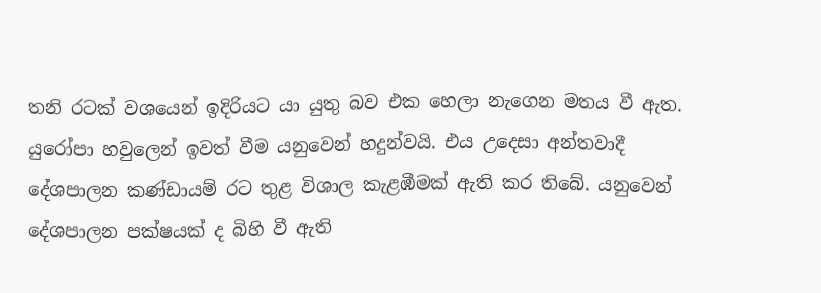තනි රටක් වශයෙන් ඉදිරියට යා යුතු බව එක හෙලා නැගෙන මතය වී ඇත. යුරෝපා හවුලෙන් ඉවත් වීම යනුවෙන් හදුන්වයි. එය උදෙසා අන්තවාදී දේශපාලන කණ්ඩායම් රට තුළ විශාල කැළඹීමක් ඇති කර තිබේ. යනුවෙන් දේශපාලන පක්ෂයක් ද බිහි වී ඇති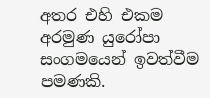අතර එහි එකම අරමුණ යුරෝපා සංගමයෙන් ඉවත්වීම පමණකි.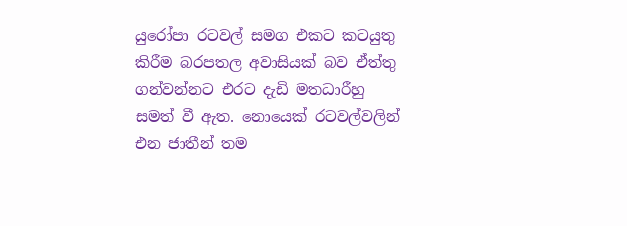යුරෝපා රටවල් සමග එකට කටයුතු කිරීම බරපතල අවාසියක් බව ඒත්තු ගන්වන්නට එරට දැඩි මතධාරීහු සමත් වී ඇත. නොයෙක් රටවල්වලින් එන ජාතීන් තම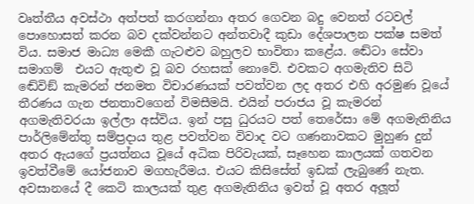වෘත්තීය අවස්ථා අත්පත් කරගන්නා අතර ගෙවන බදු වෙනත් රටවල් පොහොසත් කරන බව දක්වන්නට අන්තවාදී කුඩා දේශපාලන පක්ෂ සමත් විය. සමාජ මාධ්‍ය මෙකී ගැටළුව බහුලව භාවිතා කළේය. ඬේටා සේවා සමාගම්  එයට ඇතුළු වූ බව රහසක් නොවේ. එවකට අගමැතිව සිටි ඬේවිඞ් කැමරන් ජනමත විචාරණයක් පවත්වන ලද අතර එහි අරමුණ වූයේ තීරණය ගැන ජනතාවගෙන් විමසීමයි. එයින් පරාජය වූ කැමරන් අගමැතිවරයා ඉල්ලා අස්විය. ඉන් පසු ධුරයට පත් තෙරේසා මේ අගමැතිනිය පාර්ලිමේන්තු සම්ප්‍රදාය තුළ පවත්වන විවාද වට ගණනාවකට මුහුණ දුන් අතර ඇයගේ ප්‍රයත්නය වූයේ අධික පිරිවැයක්, සෑහෙන කාලයක් ගතවන ඉවත්වීමේ යෝජනාව මගහැරීමය. එයට කිසිසේත් ඉඩක් ලැබුණේ නැත. අවසානයේ දී කෙටි කාලයක් තුළ අගමැතිනිය ඉවත් වූ අතර අලූත්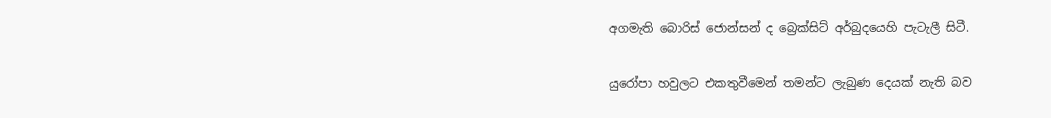අගමැති බොරිස් ජොන්සන් ද බ්‍රෙක්සිට් අර්බුදයෙහි පැටැලී සිටී.

යුරෝපා හවුලට එකතුවීමෙන් තමන්ට ලැබුණ දෙයක් නැති බව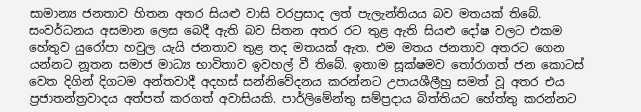සාමාන්‍ය ජනතාව හිතන අතර සියළු වාසි වරප්‍රසාද ලත් පැලැන්තියය බව මතයක් තිබේ. සංවර්ධනය අසමාන ලෙස බෙදී ඇති බව සිතන අතර රට තුළ ඇති සියළු දෝෂ වලට එකම හේතුව යුරෝපා හවුල යැයි ජනතාව තුළ තද මතයක් ඇත. එම මතය ජනතාව අතරට ගෙන යන්නට නූතන සමාජ මාධ්‍ය භාවිතාව ඉවහල් වී තිබේ. ඉතාම සූක්ෂමව තෝරාගත් ජන කොටස් වෙත දිගින් දිගටම අන්තවාදී අදහස් සන්නිවේදනය කරන්නට උපායශීලීහු සමත් වූ අතර එය ප්‍රජාතන්ත්‍රවාදය අත්පත් කරගත් අවාසියකි. පාර්ලිමේන්තු සම්ප්‍රදාය බිත්තියට හේත්තු කරන්නට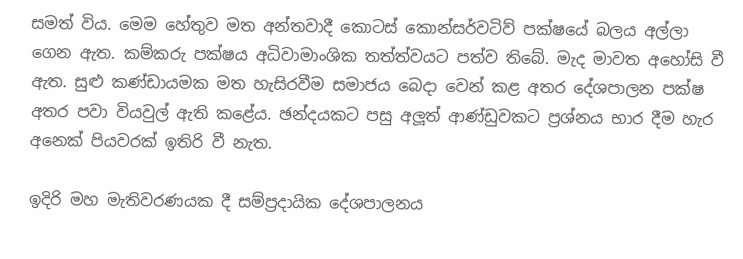සමත් විය. මෙම හේතුව මත අන්තවාදී කොටස් කොන්සර්වටිව් පක්ෂයේ බලය අල්ලා ගෙන ඇත. කම්කරු පක්ෂය අධිවාමාංශික තත්ත්වයට පත්ව තිබේ. මැද මාවත අහෝසි වී ඇත. සුළු කණ්ඩායමක මත හැසිරවීම සමාජය බෙදා වෙන් කළ අතර දේශපාලන පක්ෂ අතර පවා වියවුල් ඇති කළේය. ඡන්දයකට පසු අලූත් ආණ්ඩුවකට ප්‍රශ්නය භාර දීම හැර අනෙක් පියවරක් ඉතිරි වී නැත.

ඉදිරි මහ මැතිවරණයක දී සම්ප්‍රදායික දේශපාලනය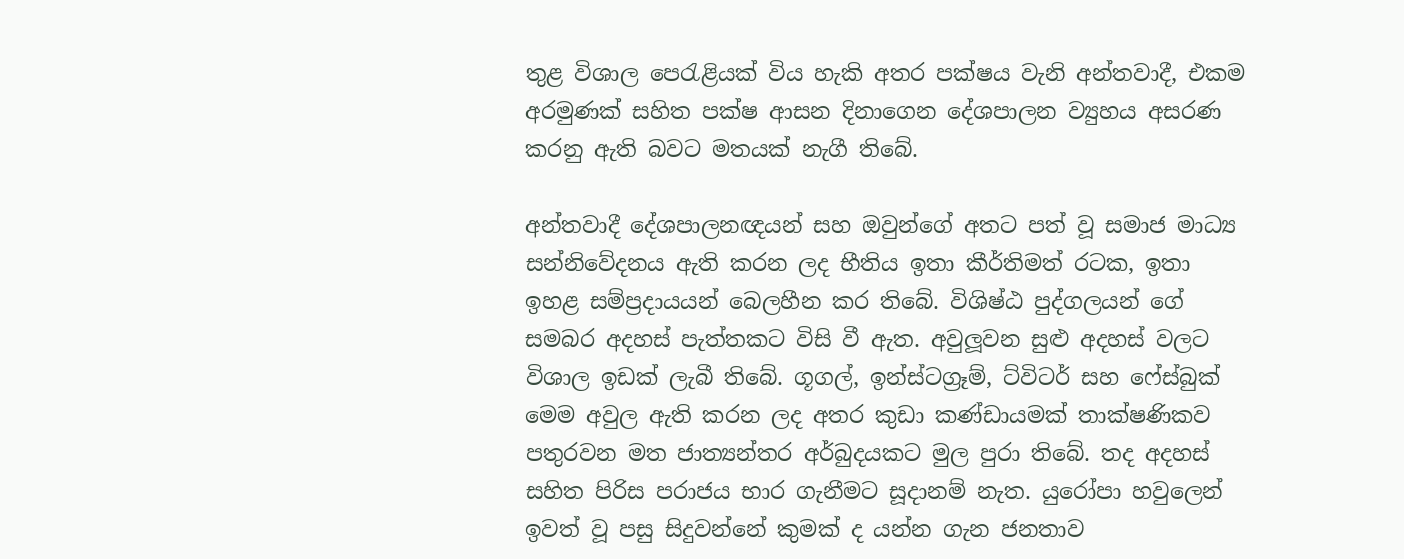තුළ විශාල පෙරැළියක් විය හැකි අතර පක්ෂය වැනි අන්තවාදී, එකම අරමුණක් සහිත පක්ෂ ආසන දිනාගෙන දේශපාලන ව්‍යුහය අසරණ කරනු ඇති බවට මතයක් නැගී තිබේ.

අන්තවාදී දේශපාලනඥයන් සහ ඔවුන්ගේ අතට පත් වූ සමාජ මාධ්‍ය සන්නිවේදනය ඇති කරන ලද භීතිය ඉතා කීර්තිමත් රටක, ඉතා ඉහළ සම්ප්‍රදායයන් බෙලහීන කර තිබේ. විශිෂ්ඨ පුද්ගලයන් ගේ සමබර අදහස් පැත්තකට විසි වී ඇත. අවුලූවන සුළු අදහස් වලට විශාල ඉඩක් ලැබී තිබේ. ගූගල්, ඉන්ස්ටග්‍රෑම්, ට්විටර් සහ ෆේස්බුක් මෙම අවුල ඇති කරන ලද අතර කුඩා කණ්ඩායමක් තාක්ෂණිකව පතුරවන මත ජාත්‍යන්තර අර්බුදයකට මුල පුරා තිබේ. තද අදහස් සහිත පිරිස පරාජය භාර ගැනීමට සූදානම් නැත. යුරෝපා හවුලෙන් ඉවත් වූ පසු සිදුවන්නේ කුමක් ද යන්න ගැන ජනතාව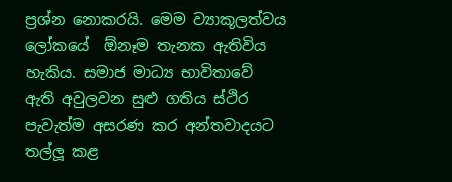ප්‍රශ්න නොකරයි. මෙම ව්‍යාකූලත්වය ලෝකයේ  ඕනෑම තැනක ඇතිවිය හැකිය. සමාජ මාධ්‍ය භාවිතාවේ ඇති අවුලවන සුළු ගතිය ස්ථිර පැවැත්ම අසරණ කර අන්තවාදයට තල්ලූ කළ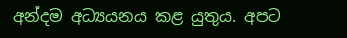අන්දම අධ්‍යයනය කළ යුතුය. අපට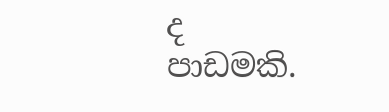ද පාඩමකි.